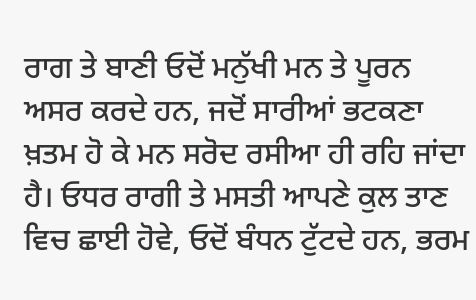ਰਾਗ ਤੇ ਬਾਣੀ ਓਦੋਂ ਮਨੁੱਖੀ ਮਨ ਤੇ ਪੂਰਨ ਅਸਰ ਕਰਦੇ ਹਨ, ਜਦੋਂ ਸਾਰੀਆਂ ਭਟਕਣਾ ਖ਼ਤਮ ਹੋ ਕੇ ਮਨ ਸਰੋਦ ਰਸੀਆ ਹੀ ਰਹਿ ਜਾਂਦਾ ਹੈ। ਓਧਰ ਰਾਗੀ ਤੇ ਮਸਤੀ ਆਪਣੇ ਕੁਲ ਤਾਣ ਵਿਚ ਛਾਈ ਹੋਵੇ, ਓਦੋਂ ਬੰਧਨ ਟੁੱਟਦੇ ਹਨ, ਭਰਮ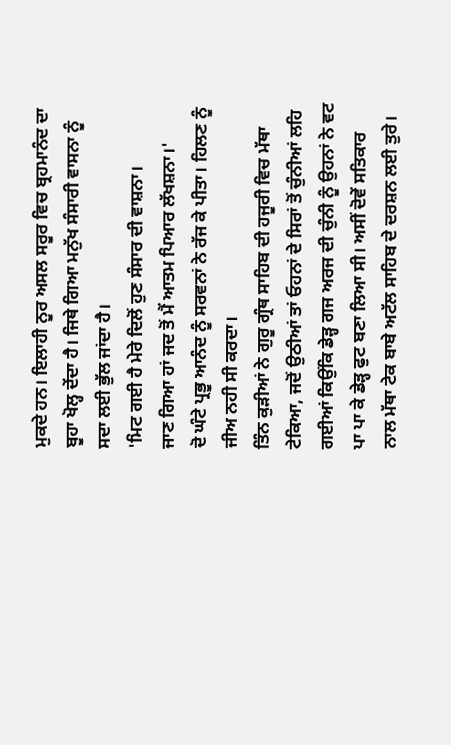ਮੁਕਦੇ ਹਨ। ਇਲਾਹੀ ਨੂਰ ਅਸਲ ਸਰੂਰ ਵਿਚ ਬ੍ਰਹਮਾਨੰਦ ਦਾ ਬੂਹਾ ਖੋਲ੍ਹ ਦੇਂਦਾ ਹੈ। ਜਿਥੇ ਗਿਆ ਮਨੁੱਖ ਸੰਸਾਰੀ ਵਾਸਨਾ ਨੂੰ ਸਦਾ ਲਈ ਭੁੱਲ ਜਾਂਦਾ ਹੈ।
'ਮਿਟ ਗਈ ਹੈ ਮੇਰੇ ਦਿਲੋਂ ਹੁਣ ਸੰਸਾਰ ਦੀ ਵਾਸ਼ਨਾ।
ਜਾਣ ਗਿਆ ਹਾਂ ਜਦ ਤੋਂ ਮੈਂ ਆਤਮ ਪਿਆਰ ਲੱਖਸ਼ਨਾ।'
ਦੋ ਘੰਟੇ ਪ੍ਰਭੂ ਆਨੰਦ ਨੂੰ ਸਰਵਨਾਂ ਨੇ ਰੱਜ ਕੇ ਪੀਤਾ। ਹਿਲਣ ਨੂੰ ਜੀਅ ਨਹੀ ਸੀ ਕਰਦਾ।
ਤਿੰਨ ਕੁੜੀਆਂ ਨੇ ਗੁਰੂ ਗ੍ਰੰਥ ਸਾਹਿਬ ਦੀ ਹਜੂਰੀ ਵਿਚ ਮੱਥਾ ਟੇਕਿਆ, ਜਦੋਂ ਉਠੀਆਂ ਤਾਂ ਓਹਨਾਂ ਦੇ ਸਿਰਾਂ ਤੋਂ ਚੁੰਨੀਆਂ ਲਹਿ ਗਈਆਂ ਕਿਉਂਕਿ ਡੇੜ੍ਹ ਗਜ ਅਰਜ ਦੀ ਚੁੰਨੀ ਨੂੰ ਉਹਨਾਂ ਨੇ ਵਟ ਪਾ ਪਾ ਕੇ ਡੇੜ੍ਹ ਫੁਟ ਬਣਾ ਲਿਆ ਸੀ। ਅਸੀਂ ਦੋਵੇਂ ਸਤਿਕਾਰ ਨਾਲ ਮੱਥਾ ਟੇਕ ਬਾਬੇ ਅਟੱਲ ਸਾਹਿਬ ਦੇ ਦਰਸ਼ਨ ਲਈ ਤੁਰੇ।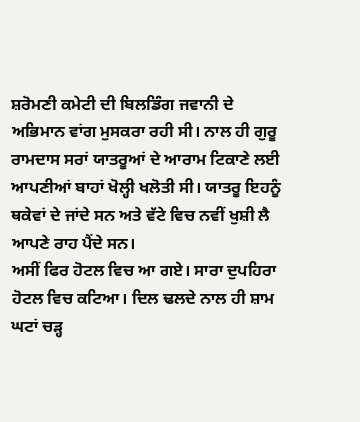ਸ਼ਰੋਮਣੀ ਕਮੇਟੀ ਦੀ ਬਿਲਡਿੰਗ ਜਵਾਨੀ ਦੇ ਅਭਿਮਾਨ ਵਾਂਗ ਮੁਸਕਰਾ ਰਹੀ ਸੀ। ਨਾਲ ਹੀ ਗੁਰੂ ਰਾਮਦਾਸ ਸਰਾਂ ਯਾਤਰੂਆਂ ਦੇ ਆਰਾਮ ਟਿਕਾਣੇ ਲਈ ਆਪਣੀਆਂ ਬਾਹਾਂ ਖੋਲ੍ਹੀ ਖਲੋਤੀ ਸੀ। ਯਾਤਰੂ ਇਹਨੂੰ ਥਕੇਵਾਂ ਦੇ ਜਾਂਦੇ ਸਨ ਅਤੇ ਵੱਟੇ ਵਿਚ ਨਵੀਂ ਖੁਸ਼ੀ ਲੈ ਆਪਣੇ ਰਾਹ ਪੈਂਦੇ ਸਨ।
ਅਸੀਂ ਫਿਰ ਹੋਟਲ ਵਿਚ ਆ ਗਏ। ਸਾਰਾ ਦੁਪਹਿਰਾ ਹੋਟਲ ਵਿਚ ਕਟਿਆ। ਦਿਲ ਢਲਦੇ ਨਾਲ ਹੀ ਸ਼ਾਮ ਘਟਾਂ ਚੜ੍ਹ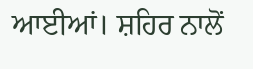ਆਈਆਂ। ਸ਼ਹਿਰ ਨਾਲੋਂ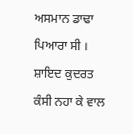ਅਸਮਾਨ ਡਾਢਾ ਪਿਆਰਾ ਸੀ । ਸ਼ਾਇਦ ਕੁਦਰਤ ਕੰਸੀ ਨਹਾ ਕੇ ਵਾਲ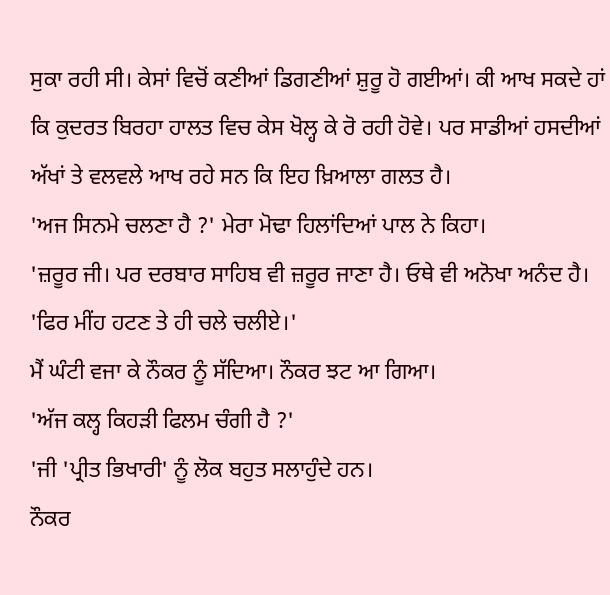ਸੁਕਾ ਰਹੀ ਸੀ। ਕੇਸਾਂ ਵਿਚੋਂ ਕਣੀਆਂ ਡਿਗਣੀਆਂ ਸ਼ੁਰੂ ਹੋ ਗਈਆਂ। ਕੀ ਆਖ ਸਕਦੇ ਹਾਂ ਕਿ ਕੁਦਰਤ ਬਿਰਹਾ ਹਾਲਤ ਵਿਚ ਕੇਸ ਖੋਲ੍ਹ ਕੇ ਰੋ ਰਹੀ ਹੋਵੇ। ਪਰ ਸਾਡੀਆਂ ਹਸਦੀਆਂ ਅੱਖਾਂ ਤੇ ਵਲਵਲੇ ਆਖ ਰਹੇ ਸਨ ਕਿ ਇਹ ਖ਼ਿਆਲਾ ਗਲਤ ਹੈ।
'ਅਜ ਸਿਨਮੇ ਚਲਣਾ ਹੈ ?' ਮੇਰਾ ਮੋਢਾ ਹਿਲਾਂਦਿਆਂ ਪਾਲ ਨੇ ਕਿਹਾ।
'ਜ਼ਰੂਰ ਜੀ। ਪਰ ਦਰਬਾਰ ਸਾਹਿਬ ਵੀ ਜ਼ਰੂਰ ਜਾਣਾ ਹੈ। ਓਥੇ ਵੀ ਅਨੋਖਾ ਅਨੰਦ ਹੈ।
'ਫਿਰ ਮੀਂਹ ਹਟਣ ਤੇ ਹੀ ਚਲੇ ਚਲੀਏ।'
ਮੈਂ ਘੰਟੀ ਵਜਾ ਕੇ ਨੌਕਰ ਨੂੰ ਸੱਦਿਆ। ਨੌਕਰ ਝਟ ਆ ਗਿਆ।
'ਅੱਜ ਕਲ੍ਹ ਕਿਹੜੀ ਫਿਲਮ ਚੰਗੀ ਹੈ ?'
'ਜੀ 'ਪ੍ਰੀਤ ਭਿਖਾਰੀ' ਨੂੰ ਲੋਕ ਬਹੁਤ ਸਲਾਹੁੰਦੇ ਹਨ।
ਨੌਕਰ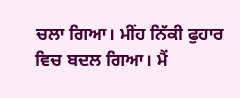ਚਲਾ ਗਿਆ। ਮੀਂਹ ਨਿੱਕੀ ਫੁਹਾਰ ਵਿਚ ਬਦਲ ਗਿਆ। ਮੈਂ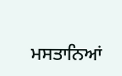ਮਸਤਾਨਿਆਂ